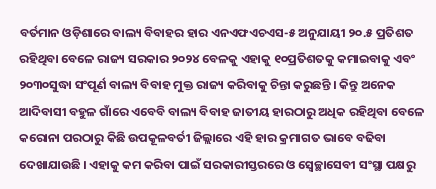ବର୍ତମାନ ଓଡ଼ିଶାରେ ବାଲ୍ୟ ବିବାହର ହାର ଏନଏଫଏଚଏସ-୫ ଅନୁଯାୟୀ ୨୦.୫ ପ୍ରତିଶତ ରହିଥିବା ବେଳେ ରାଜ୍ୟ ସରକାର ୨୦୨୪ ବେଳକୁ ଏହାକୁ ୧୦ପ୍ରତିଶତକୁ କମାଇବାକୁ ଏବଂ ୨୦୩୦ସୁଦ୍ଧା ସଂପୂର୍ଣ ବାଲ୍ୟ ବିବାହ ମୁକ୍ତ ରାଜ୍ୟ କରିବାକୁ ଚିନ୍ତା କରୁଛନ୍ତି । କିନ୍ତୁ ଅନେକ ଆଦିବାସୀ ବହୁଳ ଗାଁରେ ଏବେବି ବାଲ୍ୟ ବିବାହ ଜାତୀୟ ହାରଠାରୁ ଅଧିକ ରହିଥିବା ବେଳେ କରୋନା ପରଠାରୁ କିଛି ଉପକୂଳବର୍ତୀ ଜିଲ୍ଲାରେ ଏହି ହାର କ୍ରମାଗତ ଭାବେ ବଢିବା ଦେଖାଯାଉଛି । ଏହାକୁ କମ କରିବା ପାଇଁ ସରକାରୀସ୍ତରରେ ଓ ସ୍ୱେଚ୍ଛାସେବୀ ସଂସ୍ଥା ପକ୍ଷରୁ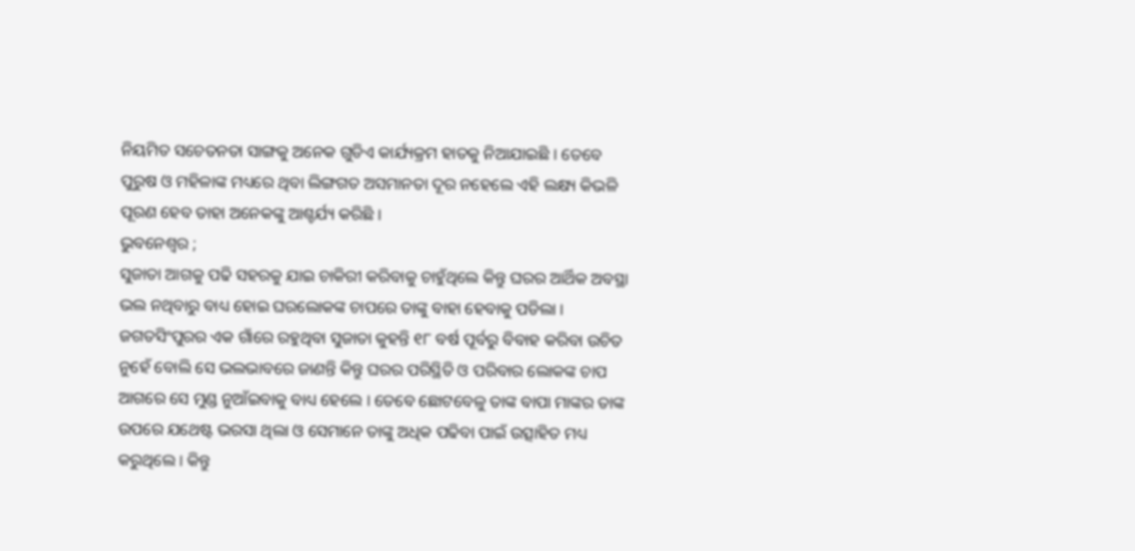ନିୟମିତ ସଚେତନତା ସାଙ୍ଗକୁ ଅନେକ ଗୁଡିଏ କାର୍ଯ୍ୟକ୍ରମ ହାତକୁ ନିଆଯାଇଛି । ତେବେ ପୁରୁଷ ଓ ମହିଳାଙ୍କ ମଧ୍ୟରେ ଥିବା ଲିଙ୍ଗଗତ ଅସମାନତା ଦୂର ନହେଲେ ଏହି ଲକ୍ଷ୍ୟ କିଭଳି ପୂରଣ ହେବ ତାହା ଅନେକଙ୍କୁ ଆଶ୍ଚର୍ଯ୍ୟ କରିଛି ।
ଭୁବନେଶ୍ୱର ;
ସୁଜାତା ଆଗକୁ ପଢି ସହରକୁ ଯାଇ ଚାକିରୀ କରିବାକୁ ଚାହୁଁଥିଲେ କିନ୍ତୁ ଘରର ଆର୍ଥିକ ଅବସ୍ଥା ଭଲ ନଥିବାରୁ ବାଧ୍ୟ ହୋଇ ଘରଲୋକଙ୍କ ଚାପରେ ତାଙ୍କୁ ବାହା ହେବାକୁ ପଡିଲା । ଜଗତସିଂପୁରର ଏକ ଗାଁରେ ରହୁଥିବା ସୁଜାତା କୁହନ୍ତି ୧୮ ବର୍ଷ ପୂର୍ବରୁ ବିବାହ କରିବା ଉଚିତ ନୁହେଁ ବୋଲି ସେ ଭଲଭାବରେ ଜାଣନ୍ତି କିନ୍ତୁ ଘରର ପରିସ୍ଥିତି ଓ ପରିବାର ଲୋକଙ୍କ ଚାପ ଆଗରେ ସେ ମୁଣ୍ଡ ନୁଆଁଇବାକୁ ବାଧ୍ୟ ହେଲେ । ତେବେ ଛୋଟବେଳୁ ତାଙ୍କ ବାପା ମାଙ୍କର ତାଙ୍କ ଉପରେ ଯଥେଷ୍ଟ ଭରସା ଥିଲା ଓ ସେମାନେ ତାଙ୍କୁ ଅଧିକ ପଢିବା ପାଇଁ ଉତ୍ସାହିତ ମଧ୍ୟ କରୁଥିଲେ । କିନ୍ତୁ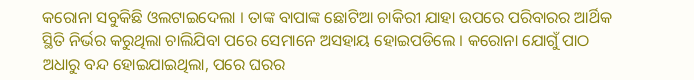କରୋନା ସବୁକିଛି ଓଲଟାଇଦେଲା । ତାଙ୍କ ବାପାଙ୍କ ଛୋଟିଆ ଚାକିରୀ ଯାହା ଉପରେ ପରିବାରର ଆର୍ଥିକ ସ୍ଥିତି ନିର୍ଭର କରୁଥିଲା ଚାଲିଯିବା ପରେ ସେମାନେ ଅସହାୟ ହୋଇପଡିଲେ । କରୋନା ଯୋଗୁଁ ପାଠ ଅଧାରୁ ବନ୍ଦ ହୋଇଯାଇଥିଲା, ପରେ ଘରର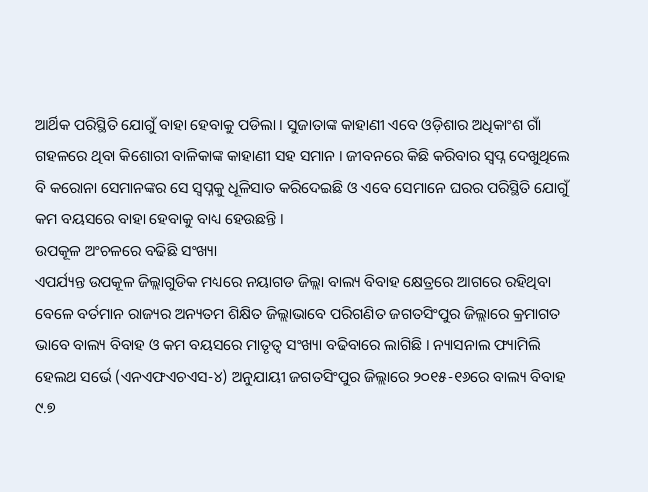ଆର୍ଥିକ ପରିସ୍ଥିତି ଯୋଗୁଁ ବାହା ହେବାକୁ ପଡିଲା । ସୁଜାତାଙ୍କ କାହାଣୀ ଏବେ ଓଡ଼ିଶାର ଅଧିକାଂଶ ଗାଁ ଗହଳରେ ଥିବା କିଶୋରୀ ବାଳିକାଙ୍କ କାହାଣୀ ସହ ସମାନ । ଜୀବନରେ କିଛି କରିବାର ସ୍ୱପ୍ନ ଦେଖୁଥିଲେ ବି କରୋନା ସେମାନଙ୍କର ସେ ସ୍ୱପ୍ନକୁ ଧୂଳିସାତ କରିଦେଇଛି ଓ ଏବେ ସେମାନେ ଘରର ପରିସ୍ଥିତି ଯୋଗୁଁ କମ ବୟସରେ ବାହା ହେବାକୁ ବାଧ୍ୟ ହେଉଛନ୍ତି ।
ଉପକୂଳ ଅଂଚଳରେ ବଢିଛି ସଂଖ୍ୟା
ଏପର୍ଯ୍ୟନ୍ତ ଉପକୂଳ ଜିଲ୍ଲାଗୁଡିକ ମଧ୍ୟରେ ନୟାଗଡ ଜିଲ୍ଲା ବାଲ୍ୟ ବିବାହ କ୍ଷେତ୍ରରେ ଆଗରେ ରହିଥିବା ବେଳେ ବର୍ତମାନ ରାଜ୍ୟର ଅନ୍ୟତମ ଶିକ୍ଷିତ ଜିଲ୍ଲାଭାବେ ପରିଗଣିତ ଜଗତସିଂପୁର ଜିଲ୍ଲାରେ କ୍ରମାଗତ ଭାବେ ବାଲ୍ୟ ବିବାହ ଓ କମ ବୟସରେ ମାତୃତ୍ୱ ସଂଖ୍ୟା ବଢିବାରେ ଲାଗିଛି । ନ୍ୟାସନାଲ ଫ୍ୟାମିଲି ହେଲଥ ସର୍ଭେ (ଏନଏଫଏଚଏସ-୪) ଅନୁଯାୟୀ ଜଗତସିଂପୁର ଜିଲ୍ଲାରେ ୨୦୧୫-୧୬ରେ ବାଲ୍ୟ ବିବାହ ୯.୭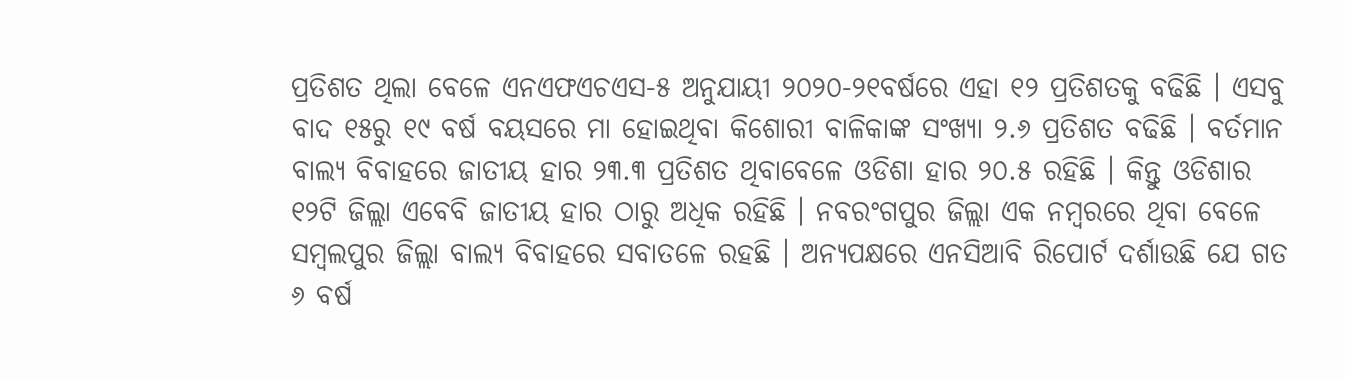ପ୍ରତିଶତ ଥିଲା ବେଳେ ଏନଏଫଏଚଏସ-୫ ଅନୁଯାୟୀ ୨୦୨୦-୨୧ବର୍ଷରେ ଏହା ୧୨ ପ୍ରତିଶତକୁ ବଢିଛି । ଏସବୁ ବାଦ ୧୫ରୁ ୧୯ ବର୍ଷ ବୟସରେ ମା ହୋଇଥିବା କିଶୋରୀ ବାଳିକାଙ୍କ ସଂଖ୍ୟା ୨.୬ ପ୍ରତିଶତ ବଢିଛି । ବର୍ତମାନ ବାଲ୍ୟ ବିବାହରେ ଜାତୀୟ ହାର ୨୩.୩ ପ୍ରତିଶତ ଥିବାବେଳେ ଓଡିଶା ହାର ୨୦.୫ ରହିଛି । କିନ୍ତୁ ଓଡିଶାର ୧୨ଟି ଜିଲ୍ଲା ଏବେବି ଜାତୀୟ ହାର ଠାରୁ ଅଧିକ ରହିଛି । ନବରଂଗପୁର ଜିଲ୍ଲା ଏକ ନମ୍ବରରେ ଥିବା ବେଳେ ସମ୍ବଲପୁର ଜିଲ୍ଲା ବାଲ୍ୟ ବିବାହରେ ସବାତଳେ ରହଛି । ଅନ୍ୟପକ୍ଷରେ ଏନସିଆବି ରିପୋର୍ଟ ଦର୍ଶାଉଛି ଯେ ଗତ ୬ ବର୍ଷ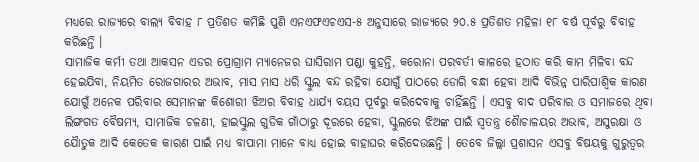ମଧ୍ୟରେ ରାଜ୍ୟରେ ବାଲ୍ୟ ବିବାହ ୮ ପ୍ରତିଶତ କମିଛି ପୁଣି ଏନଏଫଏଚଏସ-୫ ଅନୁସାରେ ରାଜ୍ୟରେ ୨୦.୫ ପ୍ରତିଶତ ମହିଳା ୧୮ ବର୍ଷ ପୂର୍ବରୁ ବିବାହ କରିଛନ୍ତି ।
ସାମାଜିକ କର୍ମୀ ତଥା ଆକସନ ଏଡର ପ୍ରୋଗ୍ରାମ ମ୍ୟାନେଜର ଘାସିରାମ ପଣ୍ଡା କୁହନ୍ତି, କରୋନା ପରବର୍ତୀ କାଳରେ ହଠାତ କରି କାମ ମିଳିବା ବନ୍ଦ ହେଇଯିବା, ନିୟମିତ ରୋଜଗାରର ଅଭାବ, ମାସ ମାସ ଧରି ସ୍କୁଲ ବନ୍ଦ ରହିବା ଯୋଗୁଁ ପାଠରେ ଡୋରି ବନ୍ଧା ହେବା ଆଦି ବିଭିନ୍ନ ପାରିପାଶ୍ୱିକ କାରଣ ଯୋଗୁଁ ଅନେକ ପରିବାର ସେମାନଙ୍କ କିଶୋରୀ ଝିଅର ବିବାହ ଧାର୍ଯ୍ୟ ବୟସ ପୂର୍ବରୁ କରିଦେବାକୁ ଚାହିଁଛନ୍ତି । ଏସବୁ ବାଦ ପରିବାର ଓ ସମାଜରେ ଥିବା ଲିଙ୍ଗଗତ ବୈଷମ୍ୟ, ସାମାଜିକ ଚଳଣୀ, ହାଇସ୍କୁଲ ଗୁଡିକ ଗାଁଠାରୁ ଦୂରରେ ହେବା, ସ୍କୁଲରେ ଝିଅଙ୍କ ପାଇଁ ସ୍ୱତନ୍ତ୍ର ଶୈାଚାଳୟର ଅଭାବ, ଅସୁରକ୍ଷା ଓ ଯୈାତୁକ ଆଦି କେତେକ କାରଣ ପାଇଁ ମଧ୍ୟ ବାପାମା ମାନେ ବାଧ୍ୟ ହୋଇ ବାହାଘର କରିଦେଉଛନ୍ତି । ତେବେ ଜିଲ୍ଲା ପ୍ରଶାସନ ଏସବୁ ବିଷୟକୁ ଗୁରୁତ୍ୱର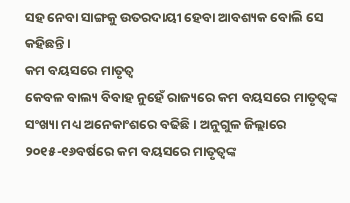ସହ ନେବା ସାଙ୍ଗକୁ ଉତରଦାୟୀ ହେବା ଆବଶ୍ୟକ ବୋଲି ସେ କହିଛନ୍ତି ।
କମ ବୟସରେ ମାତୃତ୍ୱ
କେବଳ ବାଲ୍ୟ ବିବାହ ନୁହେଁ ରାଜ୍ୟରେ କମ ବୟସରେ ମାତୃତ୍ୱଙ୍କ ସଂଖ୍ୟା ମଧ୍ୟ ଅନେକାଂଶରେ ବଢିଛି । ଅନୁଗୁଳ ଜିଲ୍ଲାରେ ୨୦୧୫-୧୬ବର୍ଷରେ କମ ବୟସରେ ମାତୃତ୍ୱଙ୍କ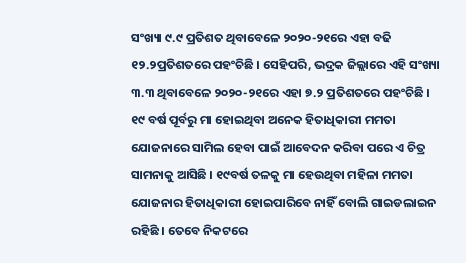ସଂଖ୍ୟା ୯.୯ ପ୍ରତିଶତ ଥିବାବେଳେ ୨୦୨୦-୨୧ରେ ଏହା ବଢି ୧୨.୨ପ୍ରତିଶତରେ ପହଂଚିଛି । ସେହିପରି, ଭଦ୍ରକ ଜିଲ୍ଲାରେ ଏହି ସଂଖ୍ୟା ୩.୩ ଥିବାବେଳେ ୨୦୨୦-୨୧ରେ ଏହା ୭.୨ ପ୍ରତିଶତରେ ପହଂଚିଛି । ୧୯ ବର୍ଷ ପୂର୍ବରୁ ମା ହୋଇଥିବା ଅନେକ ହିତାଧିକାରୀ ମମତା ଯୋଜନାରେ ସାମିଲ ହେବା ପାଇଁ ଆବେଦନ କରିବା ପରେ ଏ ଚିତ୍ର ସାମନାକୁ ଆସିଛି । ୧୯ବର୍ଷ ତଳକୁ ମା ହେଉଥିବା ମହିଳା ମମତା ଯୋଜନାର ହିତାଧିକାରୀ ହୋଇପାରିବେ ନାହିଁ ବୋଲି ଗାଇଡଲାଇନ ରହିଛି । ତେବେ ନିକଟରେ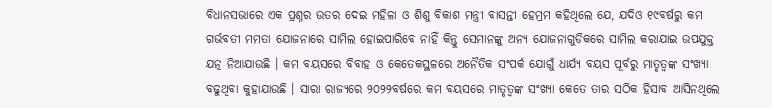ବିଧାନସଭାରେ ଏକ ପ୍ରଶ୍ନର ଉତର ଦେଇ ମହିଳା ଓ ଶିଶୁ ବିକାଶ ମନ୍ତ୍ରୀ ବାସନ୍ତୀ ହେମ୍ରମ କହିଥିଲେ ଯେ, ଯଦିଓ ୧୯ବର୍ଷରୁ କମ ଗର୍ଭବତୀ ମମତା ଯୋଜନାରେ ସାମିଲ ହୋଇପାରିବେ ନାହିଁ କିନ୍ତୁ ସେମାନଙ୍କୁ ଅନ୍ୟ ଯୋଜନାଗୁଡିକରେ ସାମିଲ କରାଯାଇ ଉପଯୁକ୍ତ ଯତ୍ନ ନିଆଯାଉଛି । କମ ବୟସରେ ବିବାହ ଓ କେତେକସ୍ଥଳରେ ଅନୈତିକ ସଂପର୍କ ଯୋଗୁଁ ଧାର୍ଯ୍ୟ ବୟସ ପୂର୍ବରୁ ମାତୃତ୍ୱଙ୍କ ସଂଖ୍ୟା ବଢୁଥିବା କୁହାଯାଉଛି । ସାରା ରାଜ୍ୟରେ ୨୦୨୨ବର୍ଷରେ କମ ବୟସରେ ମାତୃତ୍ୱଙ୍କ ସଂଖ୍ୟା କେତେ ତାର ସଠିକ ହିସାବ ଆସିନଥିଲେ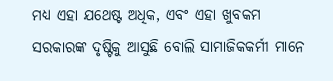ମଧ୍ୟ ଏହା ଯଥେଷ୍ଟ ଅଧିକ, ଏବଂ ଏହା ଖୁବକମ ସରକାରଙ୍କ ଦୃଷ୍ଟିକୁ ଆସୁଛି ବୋଲି ସାମାଜିକକର୍ମୀ ମାନେ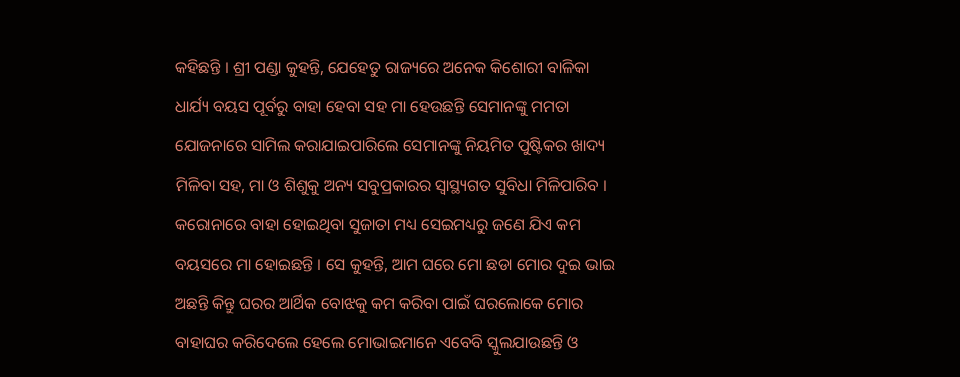କହିଛନ୍ତି । ଶ୍ରୀ ପଣ୍ଡା କୁହନ୍ତି, ଯେହେତୁ ରାଜ୍ୟରେ ଅନେକ କିଶୋରୀ ବାଳିକା ଧାର୍ଯ୍ୟ ବୟସ ପୂର୍ବରୁ ବାହା ହେବା ସହ ମା ହେଉଛନ୍ତି ସେମାନଙ୍କୁ ମମତା ଯୋଜନାରେ ସାମିଲ କରାଯାଇପାରିଲେ ସେମାନଙ୍କୁ ନିୟମିତ ପୁଷ୍ଟିକର ଖାଦ୍ୟ ମିଳିବା ସହ, ମା ଓ ଶିଶୁକୁ ଅନ୍ୟ ସବୁପ୍ରକାରର ସ୍ୱାସ୍ଥ୍ୟଗତ ସୁବିଧା ମିଳିପାରିବ ।
କରୋନାରେ ବାହା ହୋଇଥିବା ସୁଜାତା ମଧ୍ୟ ସେଇମଧ୍ୟରୁ ଜଣେ ଯିଏ କମ ବୟସରେ ମା ହୋଇଛନ୍ତି । ସେ କୁହନ୍ତି, ଆମ ଘରେ ମୋ ଛଡା ମୋର ଦୁଇ ଭାଇ ଅଛନ୍ତି କିନ୍ତୁ ଘରର ଆର୍ଥିକ ବୋଝକୁ କମ କରିବା ପାଇଁ ଘରଲୋକେ ମୋର ବାହାଘର କରିଦେଲେ ହେଲେ ମୋଭାଇମାନେ ଏବେବି ସ୍କୁଲଯାଉଛନ୍ତି ଓ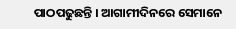ପାଠପଢୁଛନ୍ତି । ଆଗାମୀଦିନରେ ସେମାନେ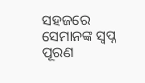ସହଜରେ ସେମାନଙ୍କ ସ୍ୱପ୍ନ ପୂରଣ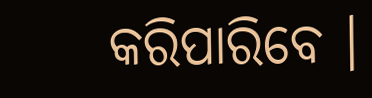କରିପାରିବେ ।